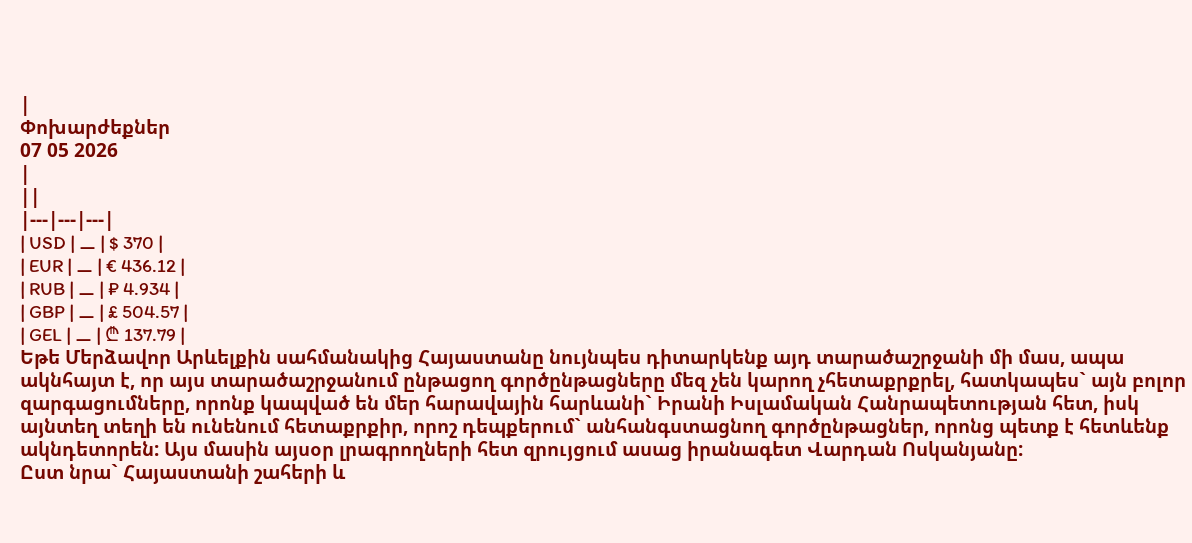|
Փոխարժեքներ
07 05 2026
|
||
|---|---|---|
| USD | ⚊ | $ 370 |
| EUR | ⚊ | € 436.12 |
| RUB | ⚊ | ₽ 4.934 |
| GBP | ⚊ | £ 504.57 |
| GEL | ⚊ | ₾ 137.79 |
Եթե Մերձավոր Արևելքին սահմանակից Հայաստանը նույնպես դիտարկենք այդ տարածաշրջանի մի մաս, ապա ակնհայտ է, որ այս տարածաշրջանում ընթացող գործընթացները մեզ չեն կարող չհետաքրքրել, հատկապես` այն բոլոր զարգացումները, որոնք կապված են մեր հարավային հարևանի` Իրանի Իսլամական Հանրապետության հետ, իսկ այնտեղ տեղի են ունենում հետաքրքիր, որոշ դեպքերում` անհանգստացնող գործընթացներ, որոնց պետք է հետևենք ակնդետորեն: Այս մասին այսօր լրագրողների հետ զրույցում ասաց իրանագետ Վարդան Ոսկանյանը:
Ըստ նրա` Հայաստանի շահերի և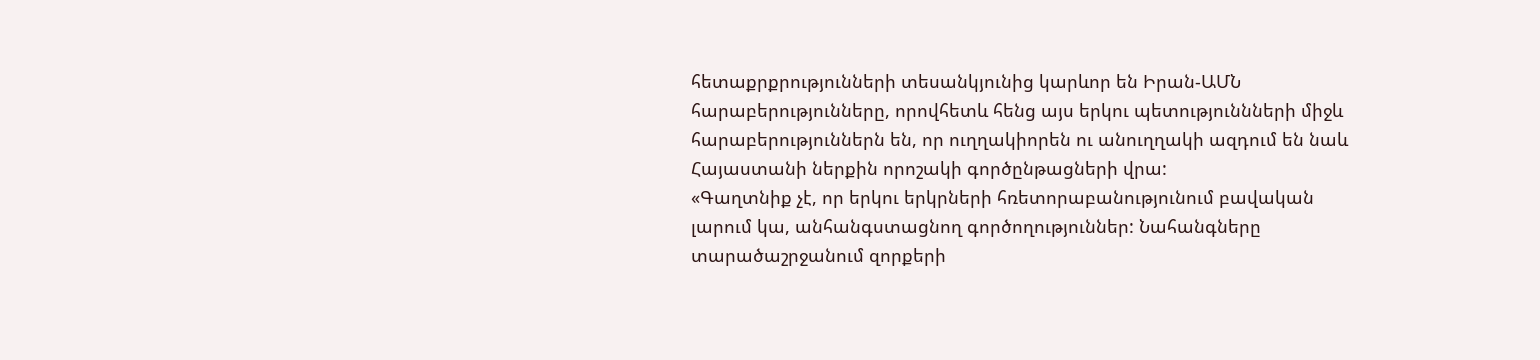հետաքրքրությունների տեսանկյունից կարևոր են Իրան-ԱՄՆ հարաբերությունները, որովհետև հենց այս երկու պետություննների միջև հարաբերություններն են, որ ուղղակիորեն ու անուղղակի ազդում են նաև Հայաստանի ներքին որոշակի գործընթացների վրա:
«Գաղտնիք չէ, որ երկու երկրների հռետորաբանությունում բավական լարում կա, անհանգստացնող գործողություններ: Նահանգները տարածաշրջանում զորքերի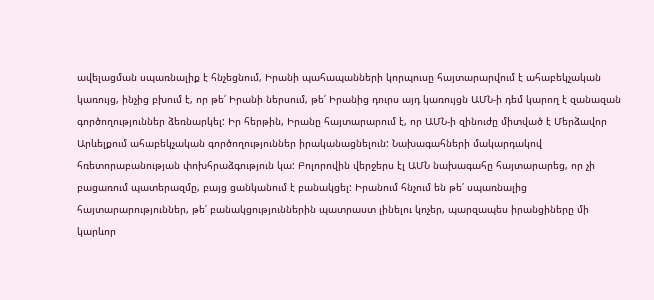ավելացման սպառնալիք է հնչեցնում, Իրանի պահապանների կորպուսը հայտարարվում է ահաբեկչական կառույց, ինչից բխում է, որ թե՛ Իրանի ներսում, թե՛ Իրանից դուրս այդ կառույցն ԱՄՆ-ի դեմ կարող է զանազան գործողություններ ձեռնարկել: Իր հերթին, Իրանը հայտարարում է, որ ԱՄՆ-ի զինուժը միտված է Մերձավոր Արևելքում ահաբեկչական գործողություններ իրականացնելուն: Նախագահների մակարդակով հռետորաբանության փոխհրաձգություն կա: Բոլորովին վերջերս էլ ԱՄՆ նախագահը հայտարարեց, որ չի բացառում պատերազմը, բայց ցանկանում է բանակցել: Իրանում հնչում են թե՛ սպառնալից հայտարարություններ, թե՛ բանակցություններին պատրաստ լինելու կոչեր, պարզապես իրանցիները մի կարևոր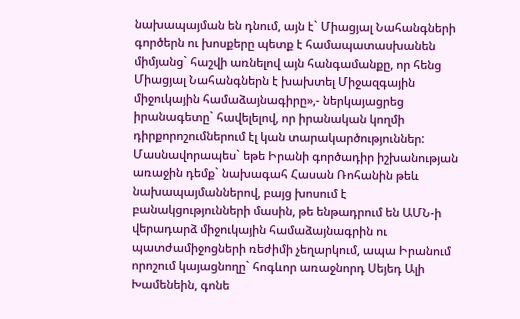նախապայման են դնում, այն է` Միացյալ Նահանգների գործերն ու խոսքերը պետք է համապատասխանեն միմյանց` հաշվի առնելով այն հանգամանքը, որ հենց Միացյալ Նահանգներն է խախտել Միջազգային միջուկային համաձայնագիրը»,- ներկայացրեց իրանագետը` հավելելով, որ իրանական կողմի դիրքորոշումներում էլ կան տարակարծություններ: Մասնավորապես` եթե Իրանի գործադիր իշխանության առաջին դեմք` նախագահ Հասան Ռոհանին թեև նախապայմաններով, բայց խոսում է բանակցությունների մասին, թե ենթադրում են ԱՄՆ-ի վերադարձ միջուկային համաձայնագրին ու պատժամիջոցների ռեժիմի չեղարկում, ապա Իրանում որոշում կայացնողը` հոգևոր առաջնորդ Սեյեդ Ալի Խամենեին, գոնե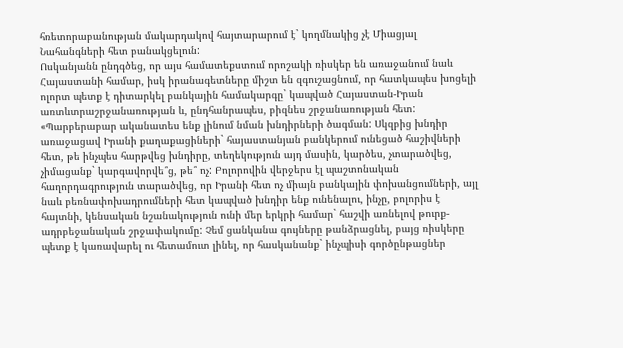հռետորաբանության մակարդակով հայտարարում է` կողմնակից չէ Միացյալ Նահանգների հետ բանակցելուն:
Ոսկանյանն ընդգծեց, որ այս համատեքստում որոշակի ռիսկեր են առաջանում նաև Հայաստանի համար, իսկ իրանագետները միշտ են զգուշացնում, որ հատկապես խոցելի ոլորտ պետք է դիտարկել բանկային համակարգը` կապված Հայաստան-Իրան առտևտրաշրջանառության և, ընդհանրապես, բիզնես շրջանառության հետ:
«Պարբերաբար ականատես ենք լինում նման խնդիրների ծագման: Սկզբից խնդիր առաջացավ Իրանի քաղաքացիների` հայաստանյան բանկերում ունեցած հաշիվների հետ, թե ինչպես հարթվեց խնդիրը, տեղեկություն այդ մասին, կարծես, չտարածվեց, չիմացանք` կարգավորվե՞ց, թե՞ ոչ: Բոլորովին վերջերս էլ պաշտոնական հաղորդագրություն տարածվեց, որ Իրանի հետ ոչ միայն բանկային փոխանցումների, այլ նաև բեռնափոխադրումների հետ կապված խնդիր ենք ունենալու, ինչը, բոլորիս է հայտնի, կենսական նշանակություն ունի մեր երկրի համար` հաշվի առնելով թուրք-ադրբեջանական շրջափակումը: Չեմ ցանկանա գույները թանձրացնել, բայց ռիսկերը պետք է կառավարել ու հետամուտ լինել, որ հասկանանք` ինչպիսի գործընթացներ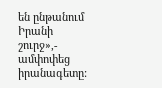են ընթանում Իրանի շուրջ»,- ամփոփեց իրանագետը: